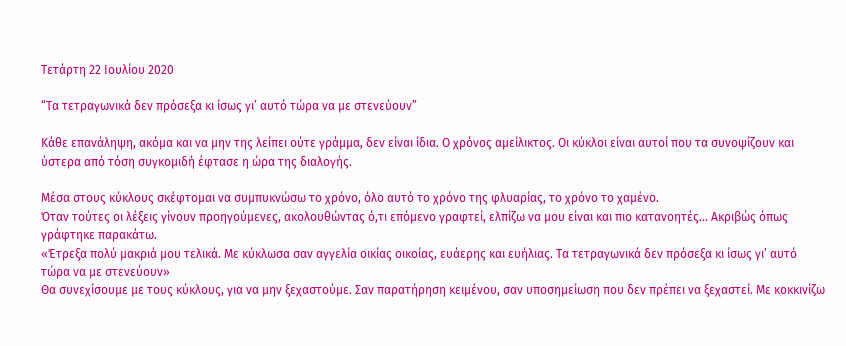Τετάρτη 22 Ιουλίου 2020

“Τα τετραγωνικά δεν πρόσεξα κι ίσως γι’ αυτό τώρα να με στενεύουν”

Κάθε επανάληψη, ακόμα και να μην της λείπει ούτε γράμμα, δεν είναι ίδια. Ο χρόνος αμείλικτος. Οι κύκλοι είναι αυτοί που τα συνοψίζουν και ύστερα από τόση συγκομιδή έφτασε η ώρα της διαλογής.

Μέσα στους κύκλους σκέφτομαι να συμπυκνώσω το χρόνο, όλο αυτό το χρόνο της φλυαρίας, το χρόνο το χαμένο.
Όταν τούτες οι λέξεις γίνουν προηγούμενες, ακολουθώντας ό,τι επόμενο γραφτεί, ελπίζω να μου είναι και πιο κατανοητές… Ακριβώς όπως γράφτηκε παρακάτω.
«Έτρεξα πολύ μακριά μου τελικά. Με κύκλωσα σαν αγγελία οικίας οικοίας, ευάερης και ευήλιας. Τα τετραγωνικά δεν πρόσεξα κι ίσως γι’ αυτό τώρα να με στενεύουν»
Θα συνεχίσουμε με τους κύκλους, για να μην ξεχαστούμε. Σαν παρατήρηση κειμένου, σαν υποσημείωση που δεν πρέπει να ξεχαστεί. Με κοκκινίζω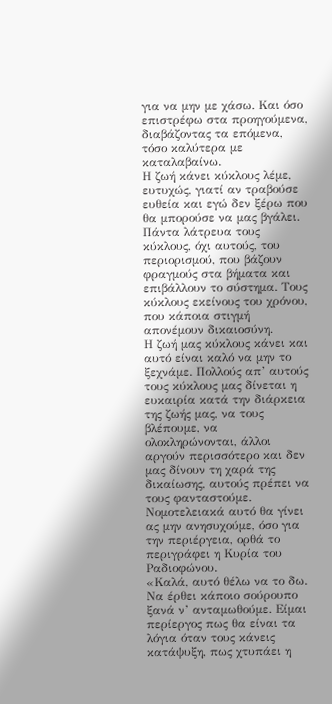για να μην με χάσω. Και όσο επιστρέφω στα προηγούμενα, διαβάζοντας τα επόμενα, τόσο καλύτερα με καταλαβαίνω.
Η ζωή κάνει κύκλους λέμε, ευτυχώς, γιατί αν τραβούσε ευθεία και εγώ δεν ξέρω που θα μπορούσε να μας βγάλει. Πάντα λάτρευα τους κύκλους, όχι αυτούς, του περιορισμού, που βάζουν φραγμούς στα βήματα και επιβάλλουν το σύστημα. Τους κύκλους εκείνους του χρόνου, που κάποια στιγμή απονέμουν δικαιοσύνη.
Η ζωή μας κύκλους κάνει και αυτό είναι καλό να μην το ξεχνάμε. Πολλούς απ’ αυτούς τους κύκλους μας δίνεται η ευκαιρία κατά την διάρκεια της ζωής μας, να τους βλέπουμε, να ολοκληρώνονται, άλλοι αργούν περισσότερο και δεν μας δίνουν τη χαρά της δικαίωσης, αυτούς πρέπει να τους φανταστούμε.
Νομοτελειακά αυτό θα γίνει ας μην ανησυχούμε, όσο για την περιέργεια, ορθά το περιγράφει η Κυρία του Ραδιοφώνου.
«Καλά, αυτό θέλω να το δω. Να έρθει κάποιο σούρουπο ξανά ν’ ανταμωθούμε. Είμαι περίεργος πως θα είναι τα λόγια όταν τους κάνεις κατάψυξη, πως χτυπάει η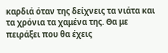καρδιά όταν της δείχνεις τα νιάτα και τα χρόνια τα χαμένα της. Θα με πειράξει που θα έχεις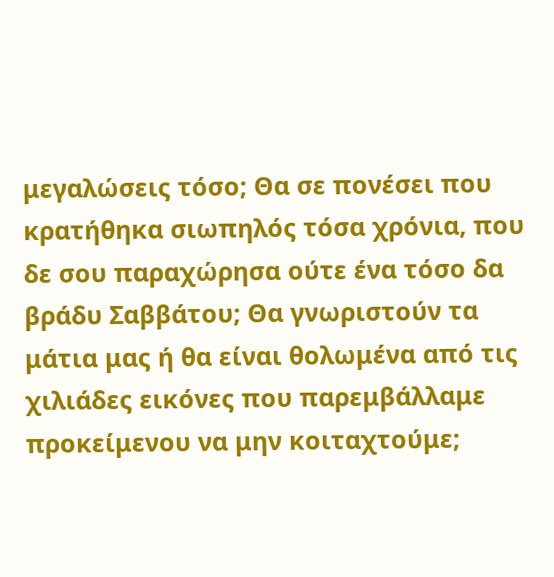μεγαλώσεις τόσο; Θα σε πονέσει που κρατήθηκα σιωπηλός τόσα χρόνια, που δε σου παραχώρησα ούτε ένα τόσο δα βράδυ Σαββάτου; Θα γνωριστούν τα μάτια μας ή θα είναι θολωμένα από τις χιλιάδες εικόνες που παρεμβάλλαμε προκείμενου να μην κοιταχτούμε;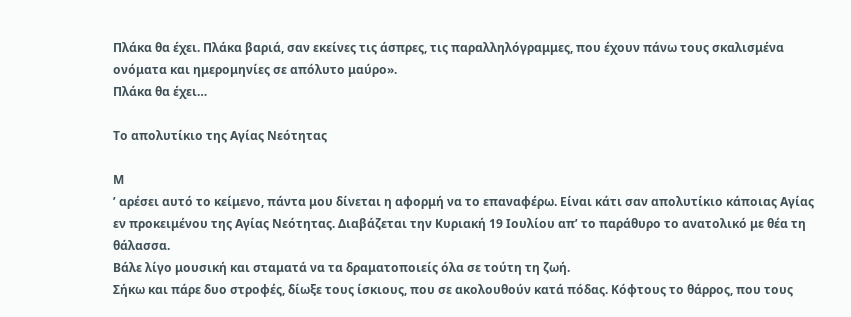Πλάκα θα έχει. Πλάκα βαριά, σαν εκείνες τις άσπρες, τις παραλληλόγραμμες, που έχουν πάνω τους σκαλισμένα ονόματα και ημερομηνίες σε απόλυτο μαύρο».
Πλάκα θα έχει…

Το απολυτίκιο της Αγίας Νεότητας

Μ
’ αρέσει αυτό το κείμενο, πάντα μου δίνεται η αφορμή να το επαναφέρω. Είναι κάτι σαν απολυτίκιο κάποιας Αγίας εν προκειμένου της Αγίας Νεότητας. Διαβάζεται την Κυριακή 19 Ιουλίου απ’ το παράθυρο το ανατολικό με θέα τη θάλασσα.
Βάλε λίγο μουσική και σταματά να τα δραματοποιείς όλα σε τούτη τη ζωή.
Σήκω και πάρε δυο στροφές, δίωξε τους ίσκιους, που σε ακολουθούν κατά πόδας. Κόφτους το θάρρος, που τους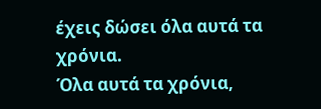έχεις δώσει όλα αυτά τα χρόνια.
Όλα αυτά τα χρόνια,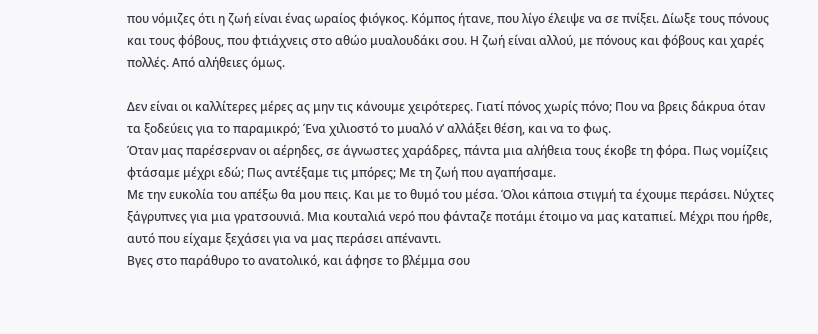που νόμιζες ότι η ζωή είναι ένας ωραίος φιόγκος. Κόμπος ήτανε, που λίγο έλειψε να σε πνίξει. Δίωξε τους πόνους και τους φόβους, που φτιάχνεις στο αθώο μυαλουδάκι σου. Η ζωή είναι αλλού, με πόνους και φόβους και χαρές πολλές. Από αλήθειες όμως.

Δεν είναι οι καλλίτερες μέρες ας μην τις κάνουμε χειρότερες. Γιατί πόνος χωρίς πόνο; Που να βρεις δάκρυα όταν τα ξοδεύεις για το παραμικρό; Ένα χιλιοστό το μυαλό ν’ αλλάξει θέση, και να το φως.
Όταν μας παρέσερναν οι αέρηδες, σε άγνωστες χαράδρες, πάντα μια αλήθεια τους έκοβε τη φόρα. Πως νομίζεις φτάσαμε μέχρι εδώ; Πως αντέξαμε τις μπόρες; Με τη ζωή που αγαπήσαμε.
Με την ευκολία του απέξω θα μου πεις. Και με το θυμό του μέσα. Όλοι κάποια στιγμή τα έχουμε περάσει. Νύχτες ξάγρυπνες για μια γρατσουνιά. Μια κουταλιά νερό που φάνταζε ποτάμι έτοιμο να μας καταπιεί. Μέχρι που ήρθε, αυτό που είχαμε ξεχάσει για να μας περάσει απέναντι.
Βγες στο παράθυρο το ανατολικό, και άφησε το βλέμμα σου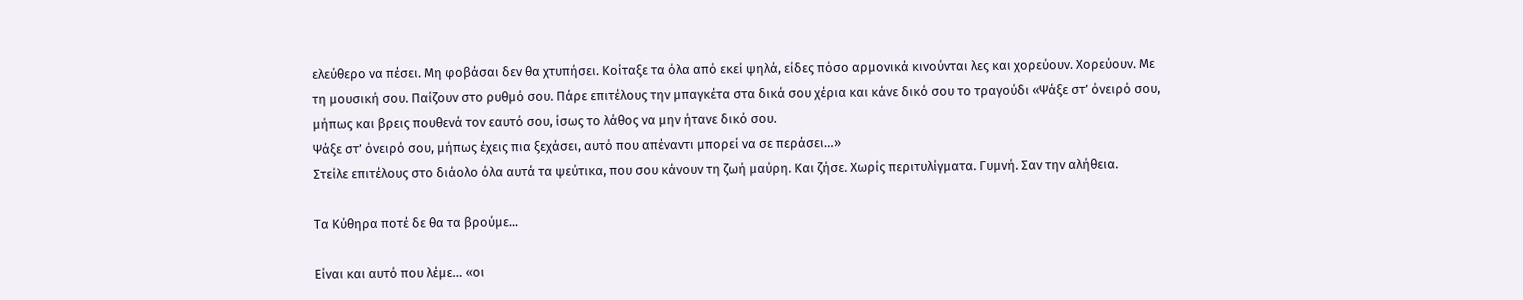ελεύθερο να πέσει. Μη φοβάσαι δεν θα χτυπήσει. Κοίταξε τα όλα από εκεί ψηλά, είδες πόσο αρμονικά κινούνται λες και χορεύουν. Χορεύουν. Με τη μουσική σου. Παίζουν στο ρυθμό σου. Πάρε επιτέλους την μπαγκέτα στα δικά σου χέρια και κάνε δικό σου το τραγούδι «Ψάξε στ’ όνειρό σου, μήπως και βρεις πουθενά τον εαυτό σου, ίσως το λάθος να μην ήτανε δικό σου.
Ψάξε στ’ όνειρό σου, μήπως έχεις πια ξεχάσει, αυτό που απέναντι μπορεί να σε περάσει…»
Στείλε επιτέλους στο διάολο όλα αυτά τα ψεύτικα, που σου κάνουν τη ζωή μαύρη. Και ζήσε. Χωρίς περιτυλίγματα. Γυμνή. Σαν την αλήθεια.

Τα Κύθηρα ποτέ δε θα τα βρούμε...

Είναι και αυτό που λέμε… «οι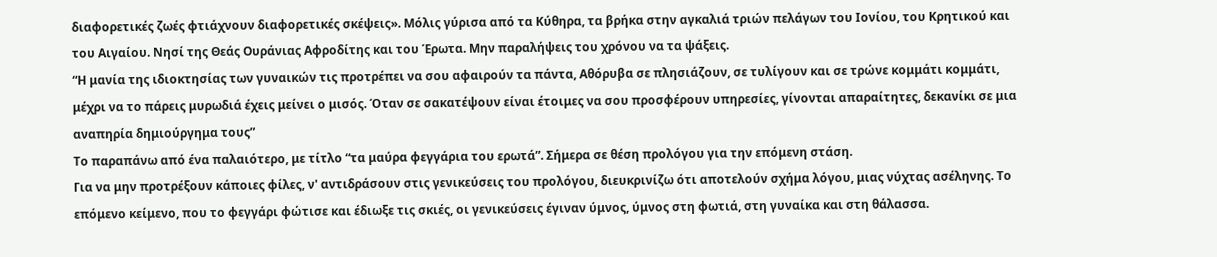διαφορετικές ζωές φτιάχνουν διαφορετικές σκέψεις». Μόλις γύρισα από τα Κύθηρα, τα βρήκα στην αγκαλιά τριών πελάγων του Ιονίου, του Κρητικού και του Αιγαίου. Νησί της Θεάς Ουράνιας Αφροδίτης και του Έρωτα. Μην παραλήψεις του χρόνου να τα ψάξεις.
“Η μανία της ιδιοκτησίας των γυναικών τις προτρέπει να σου αφαιρούν τα πάντα, Αθόρυβα σε πλησιάζουν, σε τυλίγουν και σε τρώνε κομμάτι κομμάτι, μέχρι να το πάρεις μυρωδιά έχεις μείνει ο μισός. Όταν σε σακατέψουν είναι έτοιμες να σου προσφέρουν υπηρεσίες, γίνονται απαραίτητες, δεκανίκι σε μια αναπηρία δημιούργημα τους”
Το παραπάνω από ένα παλαιότερο, με τίτλο “τα μαύρα φεγγάρια του ερωτά”. Σήμερα σε θέση προλόγου για την επόμενη στάση.
Για να μην προτρέξουν κάποιες φίλες, ν' αντιδράσουν στις γενικεύσεις του προλόγου, διευκρινίζω ότι αποτελούν σχήμα λόγου, μιας νύχτας ασέληνης. Το επόμενο κείμενο, που το φεγγάρι φώτισε και έδιωξε τις σκιές, οι γενικεύσεις έγιναν ύμνος, ύμνος στη φωτιά, στη γυναίκα και στη θάλασσα.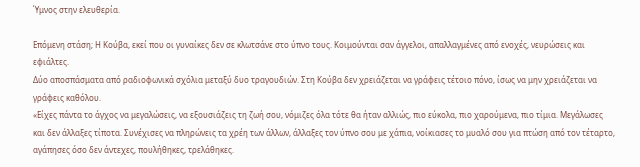Ύμνος στην ελευθερία.

Επόμενη στάση; Η Κούβα, εκεί που οι γυναίκες δεν σε κλωτσάνε στο ύπνο τους. Κοιμούνται σαν άγγελοι, απαλλαγμένες από ενοχές, νευρώσεις και εφιάλτες.
Δύο αποσπάσματα από ραδιοφωνικά σχόλια μεταξύ δυο τραγουδιών. Στη Κούβα δεν χρειάζεται να γράφεις τέτοιο πόνο, ίσως να μην χρειάζεται να γράφεις καθόλου.
«Είχες πάντα το άγχος να μεγαλώσεις, να εξουσιάζεις τη ζωή σου, νόμιζες όλα τότε θα ήταν αλλιώς, πιο εύκολα, πιο χαρούμενα, πιο τίμια. Μεγάλωσες και δεν άλλαξες τίποτα. Συνέχισες να πληρώνεις τα χρέη των άλλων, άλλαξες τον ύπνο σου με χάπια, νοίκιασες το μυαλό σου για πτώση από τον τέταρτο, αγάπησες όσο δεν άντεχες, πουλήθηκες, τρελάθηκες.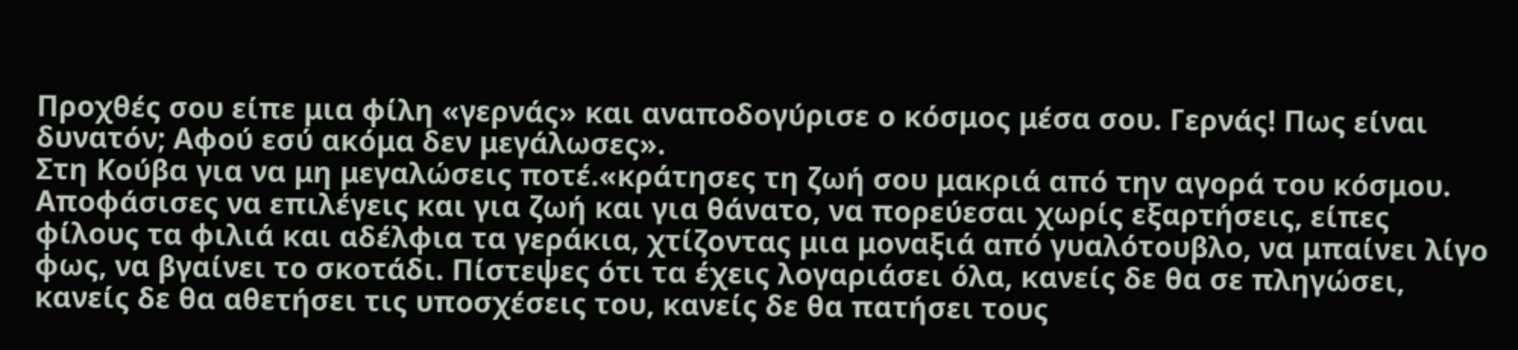Προχθές σου είπε μια φίλη «γερνάς» και αναποδογύρισε ο κόσμος μέσα σου. Γερνάς! Πως είναι δυνατόν; Αφού εσύ ακόμα δεν μεγάλωσες».
Στη Κούβα για να μη μεγαλώσεις ποτέ.«κράτησες τη ζωή σου μακριά από την αγορά του κόσμου. Αποφάσισες να επιλέγεις και για ζωή και για θάνατο, να πορεύεσαι χωρίς εξαρτήσεις, είπες φίλους τα φιλιά και αδέλφια τα γεράκια, χτίζοντας μια μοναξιά από γυαλότουβλο, να μπαίνει λίγο φως, να βγαίνει το σκοτάδι. Πίστεψες ότι τα έχεις λογαριάσει όλα, κανείς δε θα σε πληγώσει, κανείς δε θα αθετήσει τις υποσχέσεις του, κανείς δε θα πατήσει τους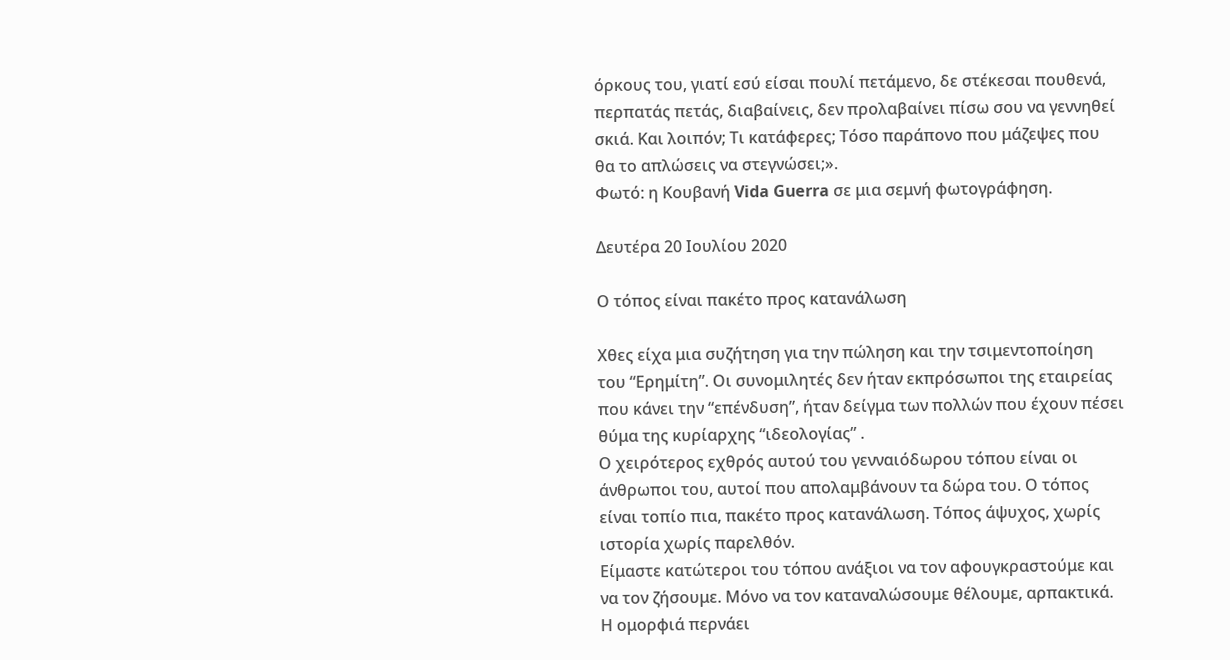όρκους του, γιατί εσύ είσαι πουλί πετάμενο, δε στέκεσαι πουθενά, περπατάς πετάς, διαβαίνεις, δεν προλαβαίνει πίσω σου να γεννηθεί σκιά. Και λοιπόν; Τι κατάφερες; Τόσο παράπονο που μάζεψες που θα το απλώσεις να στεγνώσει;».
Φωτό: η Κουβανή Vida Guerra σε μια σεμνή φωτογράφηση.

Δευτέρα 20 Ιουλίου 2020

Ο τόπος είναι πακέτο προς κατανάλωση

Χθες είχα μια συζήτηση για την πώληση και την τσιμεντοποίηση του “Ερημίτη”. Οι συνομιλητές δεν ήταν εκπρόσωποι της εταιρείας που κάνει την “επένδυση”, ήταν δείγμα των πολλών που έχουν πέσει θύμα της κυρίαρχης “ιδεολογίας” .
Ο χειρότερος εχθρός αυτού του γενναιόδωρου τόπου είναι οι άνθρωποι του, αυτοί που απολαμβάνουν τα δώρα του. Ο τόπος είναι τοπίο πια, πακέτο προς κατανάλωση. Τόπος άψυχος, χωρίς ιστορία χωρίς παρελθόν.
Είμαστε κατώτεροι του τόπου ανάξιοι να τον αφουγκραστούμε και να τον ζήσουμε. Μόνο να τον καταναλώσουμε θέλουμε, αρπακτικά. Η ομορφιά περνάει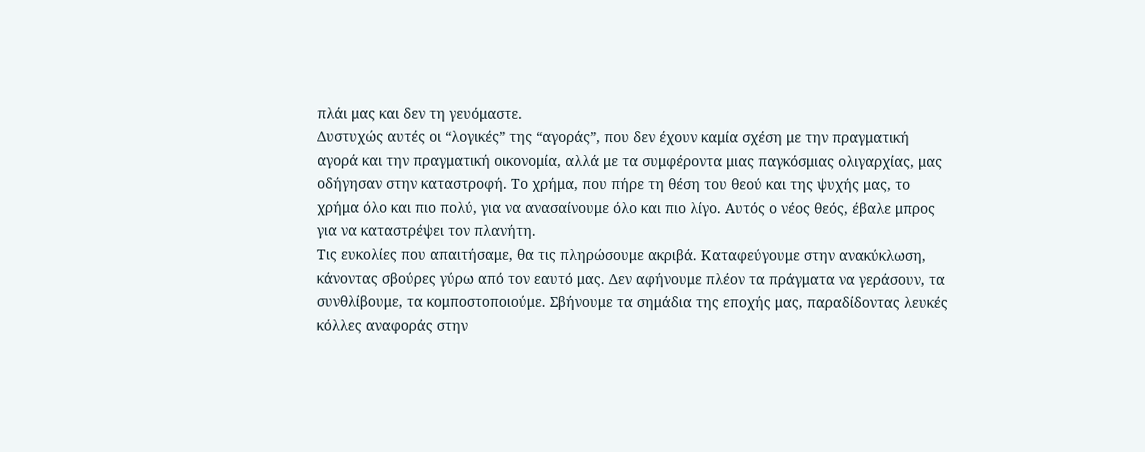πλάι μας και δεν τη γευόμαστε.
Δυστυχώς αυτές οι “λογικές” της “αγοράς”, που δεν έχουν καμία σχέση με την πραγματική αγορά και την πραγματική οικονομία, αλλά με τα συμφέροντα μιας παγκόσμιας ολιγαρχίας, μας οδήγησαν στην καταστροφή. Το χρήμα, που πήρε τη θέση του θεού και της ψυχής μας, το χρήμα όλο και πιο πολύ, για να ανασαίνουμε όλο και πιο λίγο. Αυτός ο νέος θεός, έβαλε μπρος για να καταστρέψει τον πλανήτη.
Τις ευκολίες που απαιτήσαμε, θα τις πληρώσουμε ακριβά. Καταφεύγουμε στην ανακύκλωση, κάνοντας σβούρες γύρω από τον εαυτό μας. Δεν αφήνουμε πλέον τα πράγματα να γεράσουν, τα συνθλίβουμε, τα κομποστοποιούμε. Σβήνουμε τα σημάδια της εποχής μας, παραδίδοντας λευκές κόλλες αναφοράς στην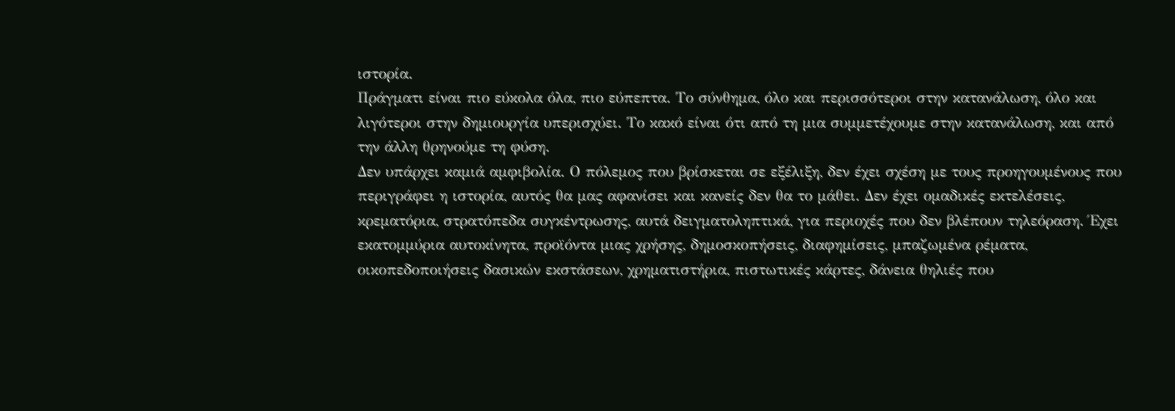ιστορία.
Πράγματι είναι πιο εύκολα όλα, πιο εύπεπτα. Το σύνθημα, όλο και περισσότεροι στην κατανάλωση, όλο και λιγότεροι στην δημιουργία υπερισχύει. Το κακό είναι ότι από τη μια συμμετέχουμε στην κατανάλωση, και από την άλλη θρηνούμε τη φύση.
Δεν υπάρχει καμιά αμφιβολία. Ο πόλεμος που βρίσκεται σε εξέλιξη, δεν έχει σχέση με τους προηγουμένους που περιγράφει η ιστορία, αυτός θα μας αφανίσει και κανείς δεν θα το μάθει. Δεν έχει ομαδικές εκτελέσεις, κρεματόρια, στρατόπεδα συγκέντρωσης, αυτά δειγματοληπτικά, για περιοχές που δεν βλέπουν τηλεόραση. Έχει εκατομμύρια αυτοκίνητα, προϊόντα μιας χρήσης, δημοσκοπήσεις, διαφημίσεις, μπαζωμένα ρέματα, οικοπεδοποιήσεις δασικών εκστάσεων, χρηματιστήρια, πιστωτικές κάρτες, δάνεια θηλιές που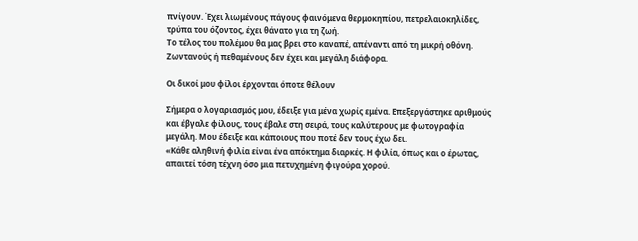πνίγουν. Έχει λιωμένους πάγους φαινόμενα θερμοκηπίου, πετρελαιοκηλίδες, τρύπα του όζοντος, έχει θάνατο για τη ζωή.
Το τέλος του πολέμου θα μας βρει στο καναπέ, απέναντι από τη μικρή οθόνη. Ζωντανούς ή πεθαμένους δεν έχει και μεγάλη διάφορα.

Οι δικοί μου φίλοι έρχονται όποτε θέλουν

Σήμερα ο λογαριασμός μου, έδειξε για μένα χωρίς εμένα. Επεξεργάστηκε αριθμούς και έβγαλε φίλους, τους έβαλε στη σειρά, τους καλύτερους με φωτογραφία μεγάλη. Μου έδειξε και κάποιους που ποτέ δεν τους έχω δει.
«Κάθε αληθινή φιλία είναι ένα απόκτημα διαρκές. Η φιλία, όπως και ο έρωτας, απαιτεί τόση τέχνη όσο μια πετυχημένη φιγούρα χορού.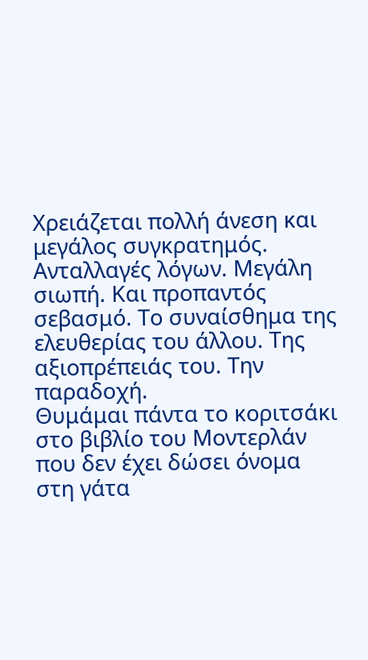Χρειάζεται πολλή άνεση και μεγάλος συγκρατημός. Ανταλλαγές λόγων. Μεγάλη σιωπή. Και προπαντός σεβασμό. Το συναίσθημα της ελευθερίας του άλλου. Της αξιοπρέπειάς του. Την παραδοχή.
Θυμάμαι πάντα το κοριτσάκι στο βιβλίο του Μοντερλάν που δεν έχει δώσει όνομα στη γάτα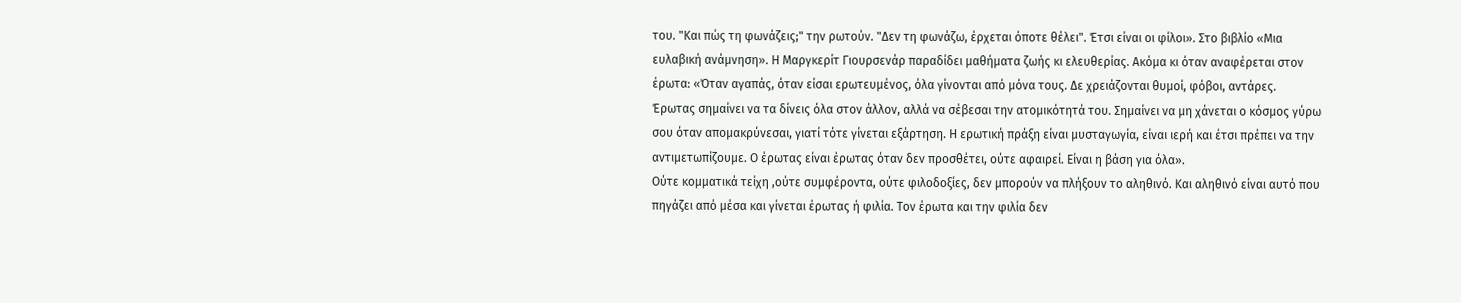του. "Και πώς τη φωνάζεις;" την ρωτούν. "Δεν τη φωνάζω, έρχεται όποτε θέλει". Έτσι είναι οι φίλοι». Στο βιβλίο «Μια ευλαβική ανάμνηση». Η Μαργκερίτ Γιουρσενάρ παραδίδει μαθήματα ζωής κι ελευθερίας. Ακόμα κι όταν αναφέρεται στον έρωτα: «Όταν αγαπάς, όταν είσαι ερωτευμένος, όλα γίνονται από μόνα τους. Δε χρειάζονται θυμοί, φόβοι, αντάρες.
Έρωτας σημαίνει να τα δίνεις όλα στον άλλον, αλλά να σέβεσαι την ατομικότητά του. Σημαίνει να μη χάνεται ο κόσμος γύρω σου όταν απομακρύνεσαι, γιατί τότε γίνεται εξάρτηση. Η ερωτική πράξη είναι μυσταγωγία, είναι ιερή και έτσι πρέπει να την αντιμετωπίζουμε. Ο έρωτας είναι έρωτας όταν δεν προσθέτει, ούτε αφαιρεί. Είναι η βάση για όλα».
Ούτε κομματικά τείχη ,ούτε συμφέροντα, ούτε φιλοδοξίες, δεν μπορούν να πλήξουν το αληθινό. Και αληθινό είναι αυτό που πηγάζει από μέσα και γίνεται έρωτας ή φιλία. Τον έρωτα και την φιλία δεν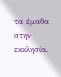τα έμαθα στην εκκλησία.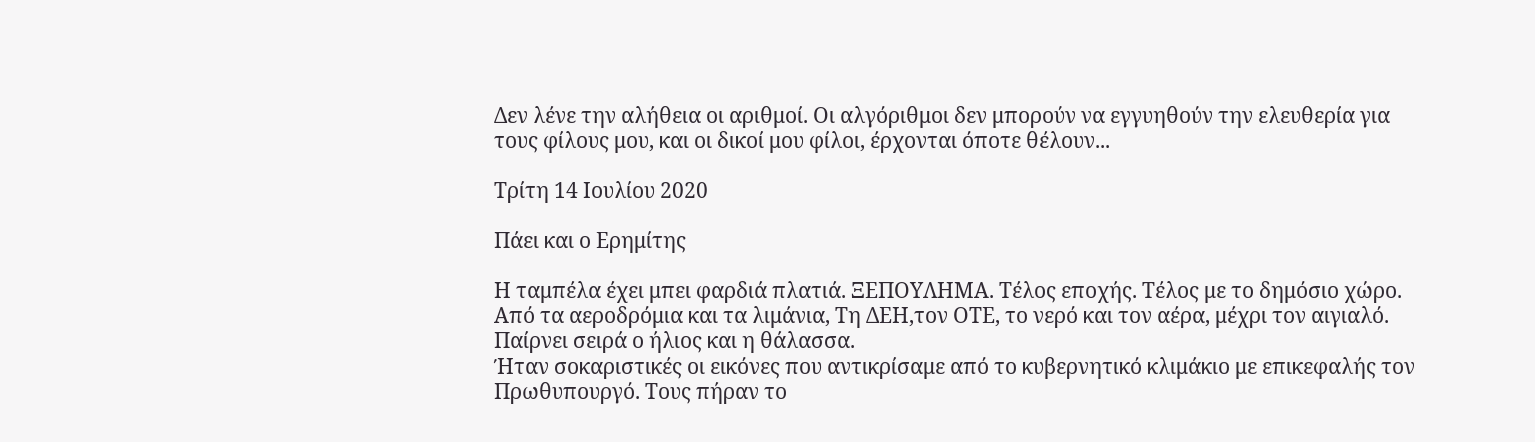Δεν λένε την αλήθεια οι αριθμοί. Οι αλγόριθμοι δεν μπορούν να εγγυηθούν την ελευθερία για τους φίλους μου, και οι δικοί μου φίλοι, έρχονται όποτε θέλουν...

Τρίτη 14 Ιουλίου 2020

Πάει και ο Ερημίτης

Η ταμπέλα έχει μπει φαρδιά πλατιά. ΞΕΠΟΥΛΗΜΑ. Τέλος εποχής. Τέλος με το δημόσιο χώρο. Από τα αεροδρόμια και τα λιμάνια, Τη ΔΕΗ,τον ΟΤΕ, το νερό και τον αέρα, μέχρι τον αιγιαλό. Παίρνει σειρά ο ήλιος και η θάλασσα.
Ήταν σοκαριστικές οι εικόνες που αντικρίσαμε από το κυβερνητικό κλιμάκιο με επικεφαλής τον Πρωθυπουργό. Τους πήραν το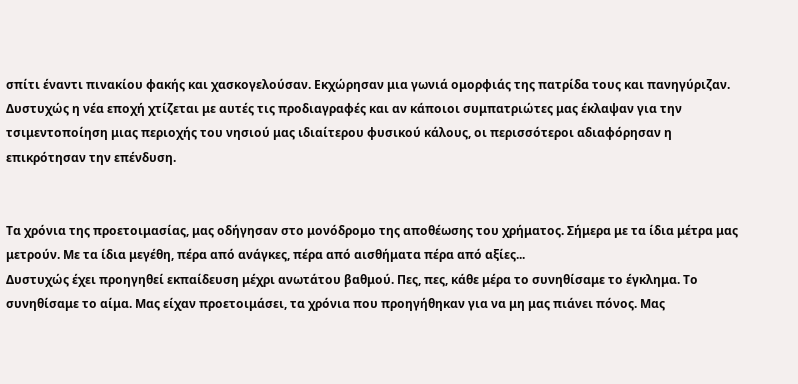σπίτι έναντι πινακίου φακής και χασκογελούσαν. Εκχώρησαν μια γωνιά ομορφιάς της πατρίδα τους και πανηγύριζαν. Δυστυχώς η νέα εποχή χτίζεται με αυτές τις προδιαγραφές και αν κάποιοι συμπατριώτες μας έκλαψαν για την τσιμεντοποίηση μιας περιοχής του νησιού μας ιδιαίτερου φυσικού κάλους, οι περισσότεροι αδιαφόρησαν η επικρότησαν την επένδυση.


Τα χρόνια της προετοιμασίας, μας οδήγησαν στο μονόδρομο της αποθέωσης του χρήματος. Σήμερα με τα ίδια μέτρα μας μετρούν. Με τα ίδια μεγέθη, πέρα από ανάγκες, πέρα από αισθήματα πέρα από αξίες...
Δυστυχώς έχει προηγηθεί εκπαίδευση μέχρι ανωτάτου βαθμού. Πες, πες, κάθε μέρα το συνηθίσαμε το έγκλημα. Το συνηθίσαμε το αίμα. Μας είχαν προετοιμάσει, τα χρόνια που προηγήθηκαν για να μη μας πιάνει πόνος. Μας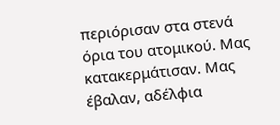περιόρισαν στα στενά όρια του ατομικού. Μας κατακερμάτισαν. Μας έβαλαν, αδέλφια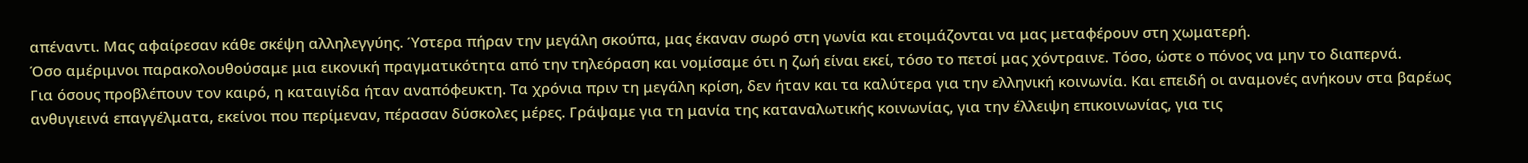απέναντι. Μας αφαίρεσαν κάθε σκέψη αλληλεγγύης. Ύστερα πήραν την μεγάλη σκούπα, μας έκαναν σωρό στη γωνία και ετοιμάζονται να μας μεταφέρουν στη χωματερή.
Όσο αμέριμνοι παρακολουθούσαμε μια εικονική πραγματικότητα από την τηλεόραση και νομίσαμε ότι η ζωή είναι εκεί, τόσο το πετσί μας χόντραινε. Τόσο, ώστε ο πόνος να μην το διαπερνά.
Για όσους προβλέπουν τον καιρό, η καταιγίδα ήταν αναπόφευκτη. Τα χρόνια πριν τη μεγάλη κρίση, δεν ήταν και τα καλύτερα για την ελληνική κοινωνία. Και επειδή οι αναμονές ανήκουν στα βαρέως ανθυγιεινά επαγγέλματα, εκείνοι που περίμεναν, πέρασαν δύσκολες μέρες. Γράψαμε για τη μανία της καταναλωτικής κοινωνίας, για την έλλειψη επικοινωνίας, για τις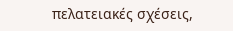πελατειακές σχέσεις,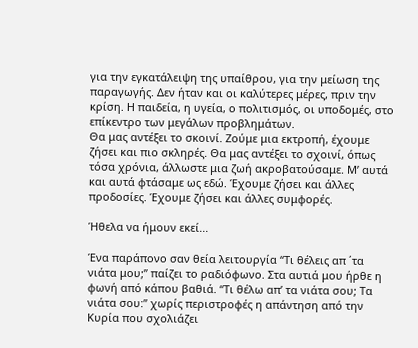για την εγκατάλειψη της υπαίθρου, για την μείωση της παραγωγής. Δεν ήταν και οι καλύτερες μέρες, πριν την κρίση. Η παιδεία, η υγεία, ο πολιτισμός, οι υποδομές, στο επίκεντρο των μεγάλων προβλημάτων.
Θα μας αντέξει το σκοινί. Ζούμε μια εκτροπή, έχουμε ζήσει και πιο σκληρές. Θα μας αντέξει το σχοινί, όπως τόσα χρόνια, άλλωστε μια ζωή ακροβατούσαμε. Μ’ αυτά και αυτά φτάσαμε ως εδώ. Έχουμε ζήσει και άλλες προδοσίες. Έχουμε ζήσει και άλλες συμφορές.

Ήθελα να ήμουν εκεί...

Ένα παράπονο σαν θεία λειτουργία “Τι θέλεις απ ΄τα νιάτα μου;” παίζει το ραδιόφωνο. Στα αυτιά μου ήρθε η φωνή από κάπου βαθιά. “Τι θέλω απ’ τα νιάτα σου; Τα νιάτα σου:” χωρίς περιστροφές η απάντηση από την Κυρία που σχολιάζει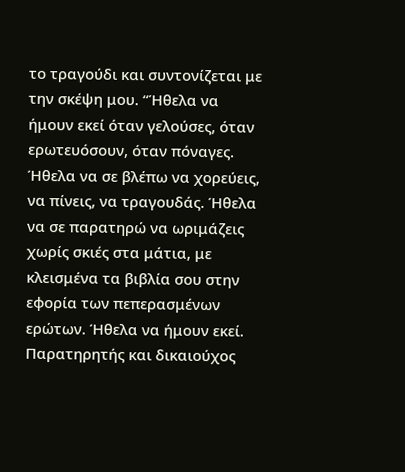το τραγούδι και συντονίζεται με την σκέψη μου. “Ήθελα να ήμουν εκεί όταν γελούσες, όταν ερωτευόσουν, όταν πόναγες. Ήθελα να σε βλέπω να χορεύεις, να πίνεις, να τραγουδάς. Ήθελα να σε παρατηρώ να ωριμάζεις χωρίς σκιές στα μάτια, με κλεισμένα τα βιβλία σου στην εφορία των πεπερασμένων ερώτων. Ήθελα να ήμουν εκεί. Παρατηρητής και δικαιούχος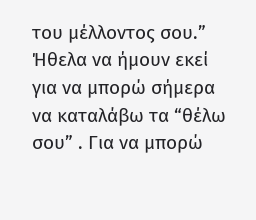του μέλλοντος σου.” Ήθελα να ήμουν εκεί για να μπορώ σήμερα να καταλάβω τα “θέλω σου” . Για να μπορώ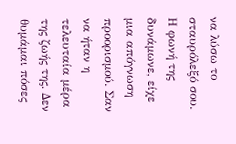να λύσω το σταυρόλεξό σου.
Η φωνή της δυνάμωνε, είχε μια απόγνωση προορισμού. Σαν να ήταν η τελευταία μέρα της ζωής της. Δεν θυμάμαι πόσες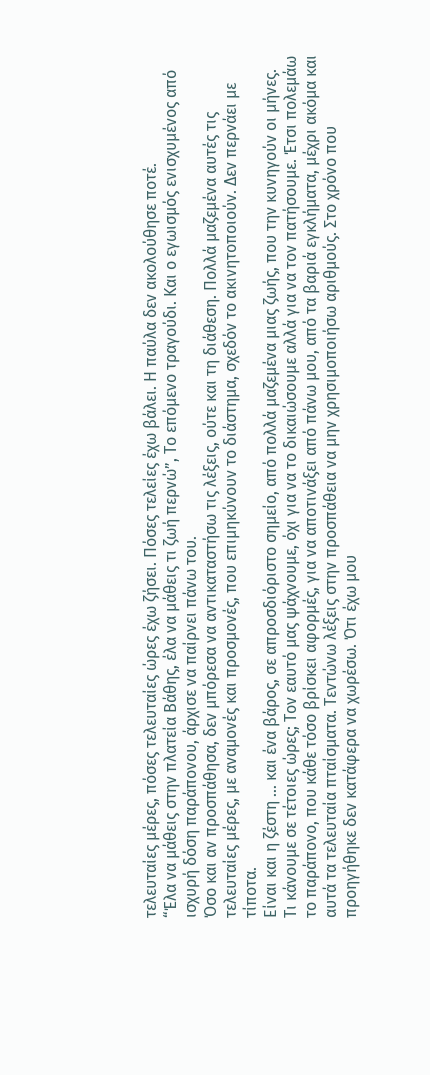τελευταίες μέρες, πόσες τελευταίες ώρες έχω ζήσει. Πόσες τελείες έχω βάλει. Η παύλα δεν ακολούθησε ποτέ.
“Έλα να μάθεις στην πλατεία Βάθης, έλα να μάθεις τι ζωή περνώ”, Το επόμενο τραγούδι. Και ο εγωισμός ενισχυμένος από ισχυρή δόση παράπονου, άρχισε να παίρνει πάνω του.
Όσο και αν προσπάθησα, δεν μπόρεσα να αντικαταστήσω τις λέξεις, ούτε και τη διάθεση. Πολλά μαζεμένα αυτές τις τελευταίες μέρες, με αναμονές και προσμονές, που επιμηκύνουν το διάστημα, σχεδόν το ακινητοποιούν. Δεν περνάει με τίποτα.
Είναι και η ζέστη … και ένα βάρος, σε απροσδιόριστο σημείο, από πολλά μαζεμένα μιας ζωής, που την κυνηγούν οι μήνες.
Τι κάνουμε σε τέτοιες ώρες; Τον εαυτό μας ψάχνουμε, όχι για να το δικαιώσουμε αλλά για να τον πατήσουμε. Έτσι πολεμάω το παράπονο, που κάθε τόσο βρίσκει αφορμές, για να αποτινάξει από πάνω μου, από τα βαριά εγκλήματα, μέχρι ακόμα και αυτά τα τελευταία πταίσματα. Τεντώνω λέξεις στην προσπάθεια να μην χρησιμοποιήσω αριθμούς. Στο χρόνο που προηγήθηκε δεν κατάφερα να χωρέσω. Ότι έχω μου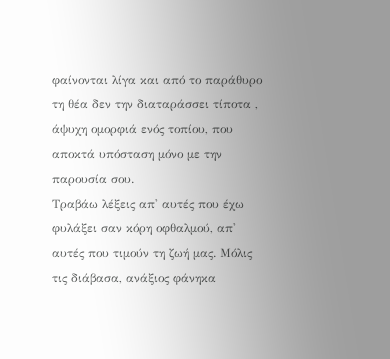φαίνονται λίγα και από το παράθυρο τη θέα δεν την διαταράσσει τίποτα , άψυχη ομορφιά ενός τοπίου, που αποκτά υπόσταση μόνο με την παρουσία σου.
Τραβάω λέξεις απ' αυτές που έχω φυλάξει σαν κόρη οφθαλμού, απ' αυτές που τιμούν τη ζωή μας. Μόλις τις διάβασα, ανάξιος φάνηκα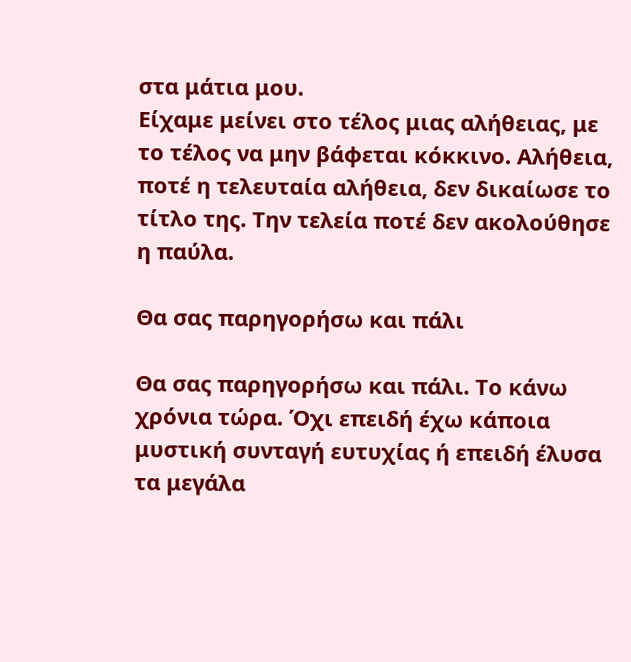στα μάτια μου.
Είχαμε μείνει στο τέλος μιας αλήθειας, με το τέλος να μην βάφεται κόκκινο. Αλήθεια, ποτέ η τελευταία αλήθεια, δεν δικαίωσε το τίτλο της. Την τελεία ποτέ δεν ακολούθησε η παύλα.

Θα σας παρηγορήσω και πάλι

Θα σας παρηγορήσω και πάλι. Το κάνω χρόνια τώρα. Όχι επειδή έχω κάποια μυστική συνταγή ευτυχίας ή επειδή έλυσα τα μεγάλα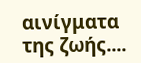αινίγματα της ζωής....